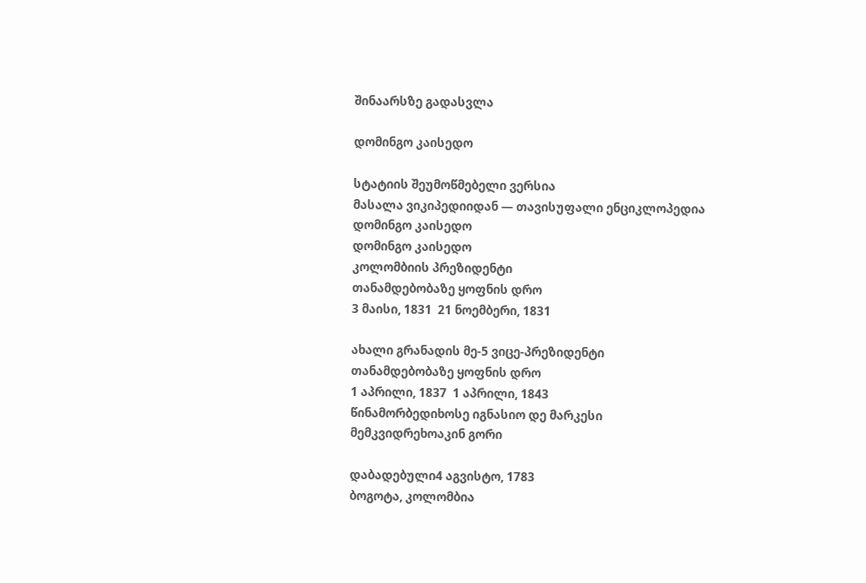შინაარსზე გადასვლა

დომინგო კაისედო

სტატიის შეუმოწმებელი ვერსია
მასალა ვიკიპედიიდან — თავისუფალი ენციკლოპედია
დომინგო კაისედო
დომინგო კაისედო
კოლომბიის პრეზიდენტი
თანამდებობაზე ყოფნის დრო
3 მაისი, 1831  21 ნოემბერი, 1831

ახალი გრანადის მე-5 ვიცე-პრეზიდენტი
თანამდებობაზე ყოფნის დრო
1 აპრილი, 1837  1 აპრილი, 1843
წინამორბედიხოსე იგნასიო დე მარკესი
მემკვიდრეხოაკინ გორი

დაბადებული4 აგვისტო, 1783
ბოგოტა, კოლომბია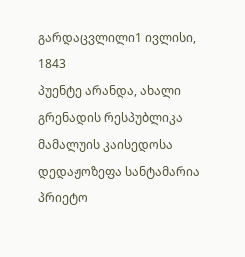გარდაცვლილი1 ივლისი, 1843
პუენტე არანდა, ახალი გრენადის რესპუბლიკა
მამალუის კაისედოსა
დედაჟოზეფა სანტამარია პრიეტო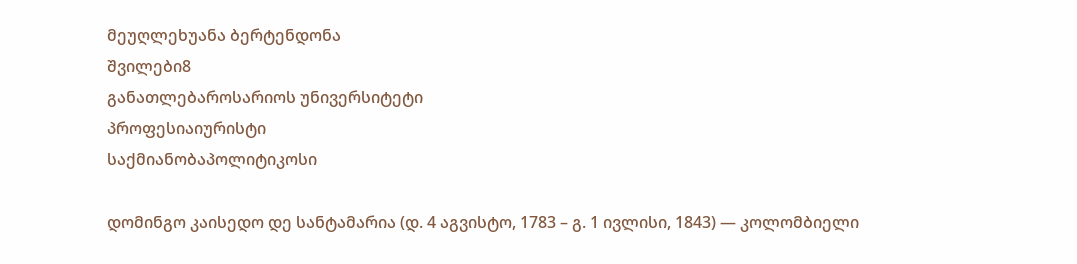მეუღლეხუანა ბერტენდონა
შვილები8
განათლებაროსარიოს უნივერსიტეტი
პროფესიაიურისტი
საქმიანობაპოლიტიკოსი

დომინგო კაისედო დე სანტამარია (დ. 4 აგვისტო, 1783 – გ. 1 ივლისი, 1843) — კოლომბიელი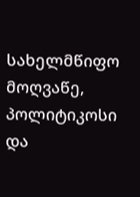სახელმწიფო მოღვაწე, პოლიტიკოსი და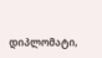დიპლომატი,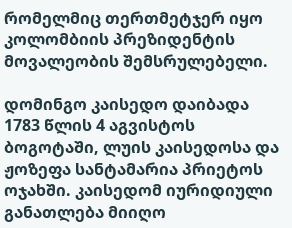რომელმიც თერთმეტჯერ იყო კოლომბიის პრეზიდენტის მოვალეობის შემსრულებელი.

დომინგო კაისედო დაიბადა 1783 წლის 4 აგვისტოს ბოგოტაში, ლუის კაისედოსა და ჟოზეფა სანტამარია პრიეტოს ოჯახში. კაისედომ იურიდიული განათლება მიიღო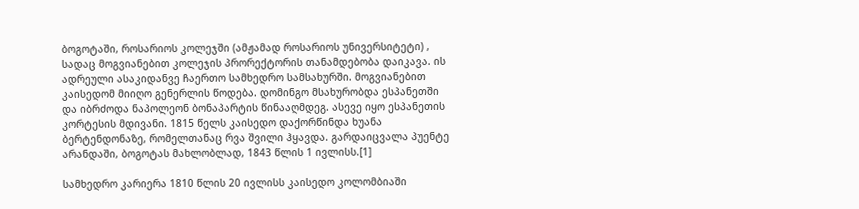ბოგოტაში, როსარიოს კოლეჯში (ამჟამად როსარიოს უნივერსიტეტი) , სადაც მოგვიანებით კოლეჯის პრორექტორის თანამდებობა დაიკავა. ის ადრეული ასაკიდანვე ჩაერთო სამხედრო სამსახურში. მოგვიანებით კაისედომ მიიღო გენერლის წოდება. დომინგო მსახურობდა ესპანეთში და იბრძოდა ნაპოლეონ ბონაპარტის წინააღმდეგ. ასევე იყო ესპანეთის კორტესის მდივანი. 1815 წელს კაისედო დაქორწინდა ხუანა ბერტენდონაზე, რომელთანაც რვა შვილი ჰყავდა. გარდაიცვალა პუენტე არანდაში, ბოგოტას მახლობლად, 1843 წლის 1 ივლისს.[1]

სამხედრო კარიერა 1810 წლის 20 ივლისს კაისედო კოლომბიაში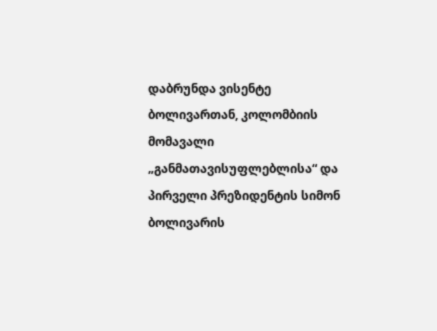დაბრუნდა ვისენტე ბოლივართან, კოლომბიის მომავალი „განმათავისუფლებლისა“ და პირველი პრეზიდენტის სიმონ ბოლივარის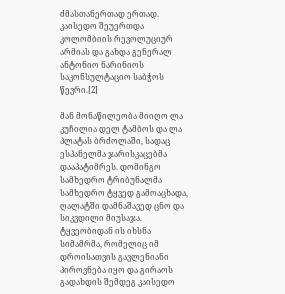ძმასთანერთად ერთად. კაისედო შეუერთდა კოლომბიის რევოლუციურ არმიას და გახდა გენერალ ანტონიო ნარინიოს საკონსულტაციო საბჭოს წევრი.[2]

მან მონაწილეობა მიიღო ლა კუჩილია დელ ტამბოს და ლა პლატას ბრძოლაში, სადაც ესპანელმა ჯარისკაცებმა დააპატიმრეს. დომინგო სამხედრო ტრიბუნალმა სამხედრო ტყვედ გამოაცხადა, ღალატში დამნაშავედ ცნო და სიკვდილი მიუსაჯა. ტყვეობიდან ის იხსნა სიმამრმა, რომელიც იმ დროისათვის გავლენიანი პიროვნება იყო და გირაოს გადახდის შემდეგ კაისედო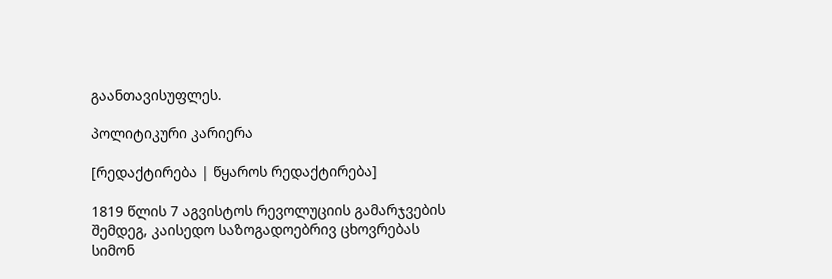გაანთავისუფლეს.

პოლიტიკური კარიერა

[რედაქტირება | წყაროს რედაქტირება]

1819 წლის 7 აგვისტოს რევოლუციის გამარჯვების შემდეგ, კაისედო საზოგადოებრივ ცხოვრებას სიმონ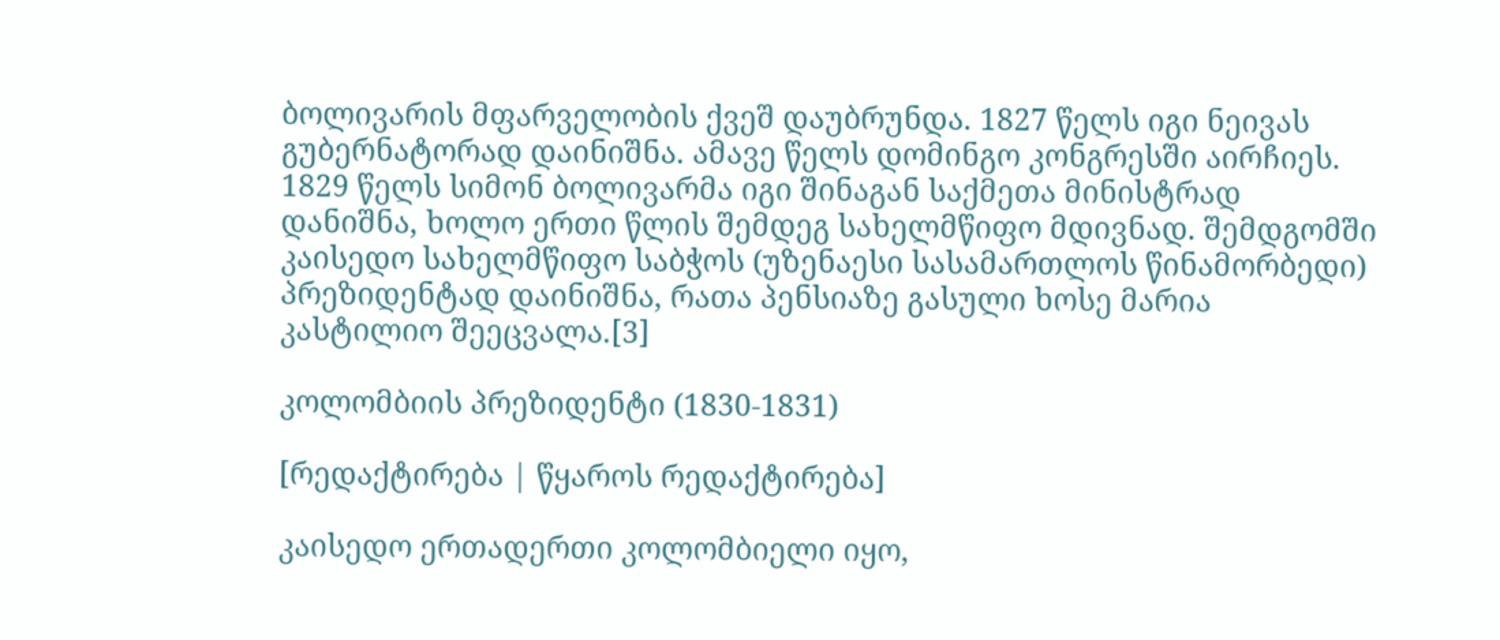ბოლივარის მფარველობის ქვეშ დაუბრუნდა. 1827 წელს იგი ნეივას გუბერნატორად დაინიშნა. ამავე წელს დომინგო კონგრესში აირჩიეს. 1829 წელს სიმონ ბოლივარმა იგი შინაგან საქმეთა მინისტრად დანიშნა, ხოლო ერთი წლის შემდეგ სახელმწიფო მდივნად. შემდგომში კაისედო სახელმწიფო საბჭოს (უზენაესი სასამართლოს წინამორბედი) პრეზიდენტად დაინიშნა, რათა პენსიაზე გასული ხოსე მარია კასტილიო შეეცვალა.[3]

კოლომბიის პრეზიდენტი (1830-1831)

[რედაქტირება | წყაროს რედაქტირება]

კაისედო ერთადერთი კოლომბიელი იყო,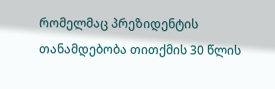რომელმაც პრეზიდენტის თანამდებობა თითქმის 30 წლის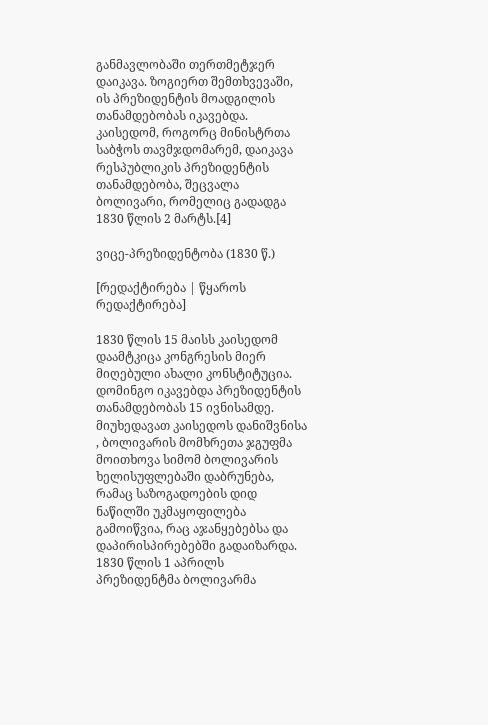განმავლობაში თერთმეტჯერ დაიკავა. ზოგიერთ შემთხვევაში, ის პრეზიდენტის მოადგილის თანამდებობას იკავებდა. კაისედომ, როგორც მინისტრთა საბჭოს თავმჯდომარემ, დაიკავა რესპუბლიკის პრეზიდენტის თანამდებობა, შეცვალა ბოლივარი, რომელიც გადადგა 1830 წლის 2 მარტს.[4]

ვიცე-პრეზიდენტობა (1830 წ.)

[რედაქტირება | წყაროს რედაქტირება]

1830 წლის 15 მაისს კაისედომ დაამტკიცა კონგრესის მიერ მიღებული ახალი კონსტიტუცია. დომინგო იკავებდა პრეზიდენტის თანამდებობას 15 ივნისამდე. მიუხედავათ კაისედოს დანიშვნისა , ბოლივარის მომხრეთა ჯგუფმა მოითხოვა სიმომ ბოლივარის ხელისუფლებაში დაბრუნება, რამაც საზოგადოების დიდ ნაწილში უკმაყოფილება გამოიწვია, რაც აჯანყებებსა და დაპირისპირებებში გადაიზარდა. 1830 წლის 1 აპრილს პრეზიდენტმა ბოლივარმა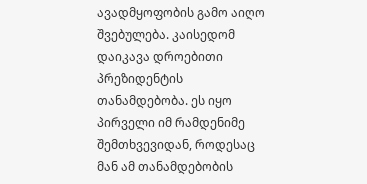ავადმყოფობის გამო აიღო შვებულება. კაისედომ დაიკავა დროებითი პრეზიდენტის თანამდებობა. ეს იყო პირველი იმ რამდენიმე შემთხვევიდან, როდესაც მან ამ თანამდებობის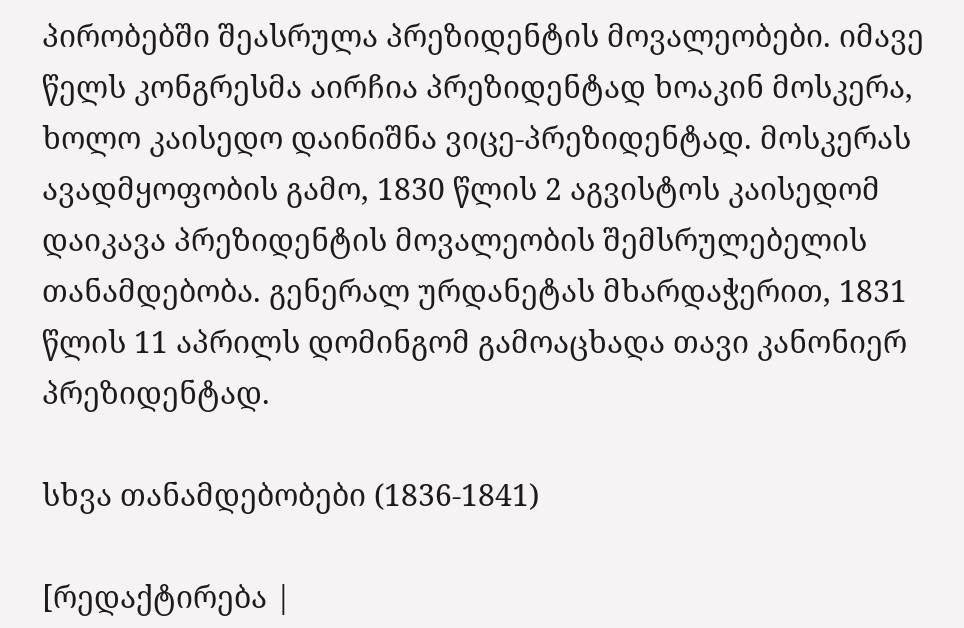პირობებში შეასრულა პრეზიდენტის მოვალეობები. იმავე წელს კონგრესმა აირჩია პრეზიდენტად ხოაკინ მოსკერა, ხოლო კაისედო დაინიშნა ვიცე-პრეზიდენტად. მოსკერას ავადმყოფობის გამო, 1830 წლის 2 აგვისტოს კაისედომ დაიკავა პრეზიდენტის მოვალეობის შემსრულებელის თანამდებობა. გენერალ ურდანეტას მხარდაჭერით, 1831 წლის 11 აპრილს დომინგომ გამოაცხადა თავი კანონიერ პრეზიდენტად.

სხვა თანამდებობები (1836-1841)

[რედაქტირება |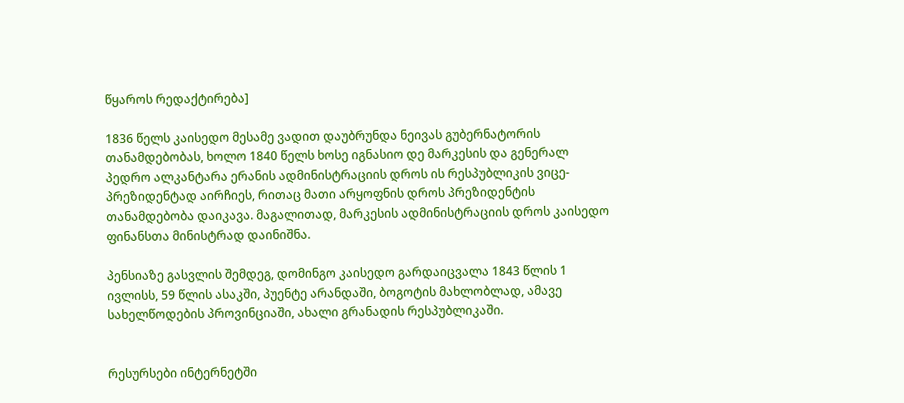წყაროს რედაქტირება]

1836 წელს კაისედო მესამე ვადით დაუბრუნდა ნეივას გუბერნატორის თანამდებობას, ხოლო 1840 წელს ხოსე იგნასიო დე მარკესის და გენერალ პედრო ალკანტარა ერანის ადმინისტრაციის დროს ის რესპუბლიკის ვიცე-პრეზიდენტად აირჩიეს, რითაც მათი არყოფნის დროს პრეზიდენტის თანამდებობა დაიკავა. მაგალითად, მარკესის ადმინისტრაციის დროს კაისედო ფინანსთა მინისტრად დაინიშნა.

პენსიაზე გასვლის შემდეგ, დომინგო კაისედო გარდაიცვალა 1843 წლის 1 ივლისს, 59 წლის ასაკში, პუენტე არანდაში, ბოგოტის მახლობლად, ამავე სახელწოდების პროვინციაში, ახალი გრანადის რესპუბლიკაში.


რესურსები ინტერნეტში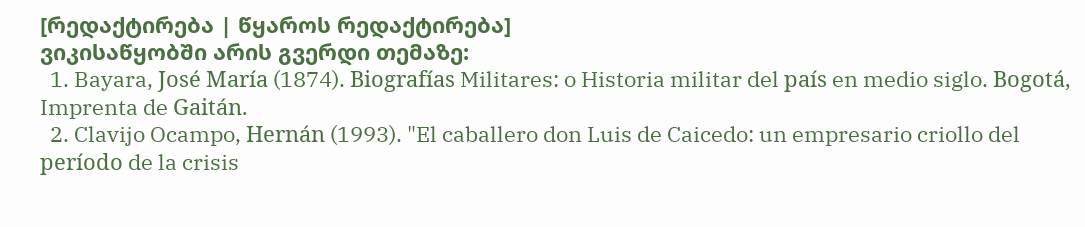[რედაქტირება | წყაროს რედაქტირება]
ვიკისაწყობში არის გვერდი თემაზე:
  1. Bayara, José María (1874). Biografías Militares: o Historia militar del país en medio siglo. Bogotá, Imprenta de Gaitán.
  2. Clavijo Ocampo, Hernán (1993). "El caballero don Luis de Caicedo: un empresario criollo del período de la crisis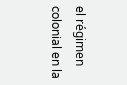el régimen colonial en la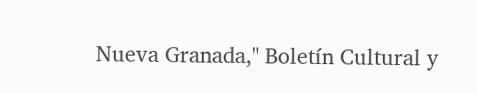Nueva Granada," Boletín Cultural y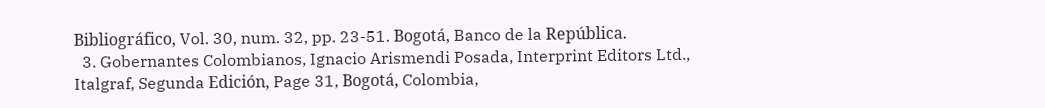Bibliográfico, Vol. 30, num. 32, pp. 23-51. Bogotá, Banco de la República.
  3. Gobernantes Colombianos, Ignacio Arismendi Posada, Interprint Editors Ltd., Italgraf, Segunda Edición, Page 31, Bogotá, Colombia,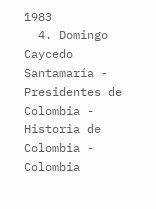1983
  4. Domingo Caycedo Santamaría - Presidentes de Colombia - Historia de Colombia - Colombia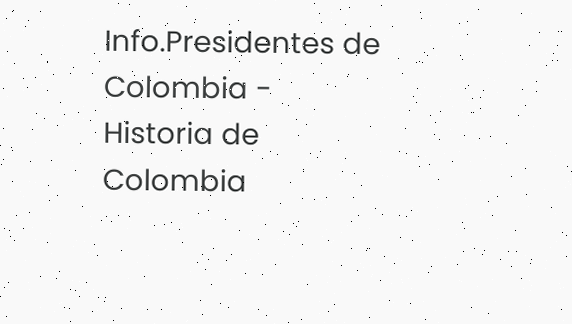Info.Presidentes de Colombia - Historia de Colombia